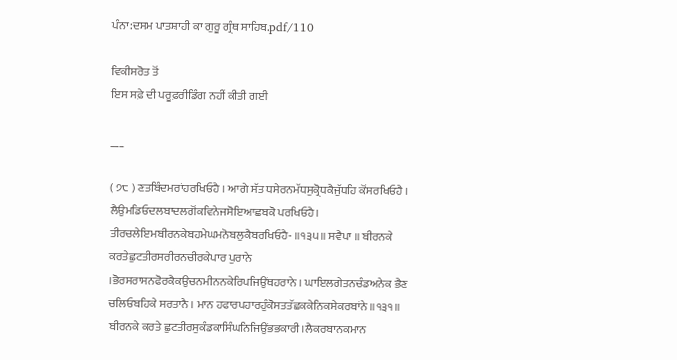ਪੰਨਾ:ਦਸਮ ਪਾਤਸ਼ਾਹੀ ਕਾ ਗੁਰੂ ਗ੍ਰੰਥ ਸਾਹਿਬ.pdf/110

ਵਿਕੀਸਰੋਤ ਤੋਂ
ਇਸ ਸਫ਼ੇ ਦੀ ਪਰੂਫ਼ਰੀਡਿੰਗ ਨਹੀਂ ਕੀਤੀ ਗਈ

___

( ੭੮ ) ਣਤਬਿੰਦਮਰਾਂਹਰਖਿਓਹੈ । ਆਗੇ ਸੱਤ ਧਸੇਰਨਮੱਧਸੁਕ੍ਰੋਧਕੈਜੁੱਧਹਿ ਕੋਂਸਰਖਿਓਹੈ । ਲੈਉਮਡਿਓਦਲਬਾਦਲਗੋਂਕਵਿਨੇਜਸੋਇਆਛਬਕੋ ਪਰਖਿਓਹੈ। ਤੀਰਚਲੇਇਮਬੀਰਨਕੇਬਹਮੇਘਮਨੋਬਲੁਕੈਬਰਖਿਓਹੈ- ॥੧੩੫॥ ਸਵੈਪਾ ॥ ਬੀਰਨਕੇ ਕਰਤੇਛੁਟਤੀਰਸਰੀਰਨਚੀਰਕੇਪਾਰ ਪੁਰਾਨੇ ।ਭੋਰਸਰਾਸਨਫੋਰਕੈਕਉਚਨਮੀਨਨਕੇਰਿਪਜਿਉਂਥਹਰਾਨੇ । ਘਾਇਲਗੇਤਨਚੰਡਅਨੇਕ ਭੈਣ ਚਲਿਓਬਹਿਕੇ ਸਰਤਾਨੈ । ਮਾਨ ਹਫਾਰਪਹਾਰਹੁੰਕੋਸਤਤੱਛਕਕੇਨਿਕਸੇਕਰਬਾਂਨੇ ॥੧੩੧॥ ਬੀਰਨਕੇ ਕਰਤੇ ਛੁਟਤੀਰਸੁਕੰਡਕਾਸਿੰਘਨਿਜਿਉਂਭਭਕਾਰੀ।ਲੈਕਰਬਾਨਕਮਾਨ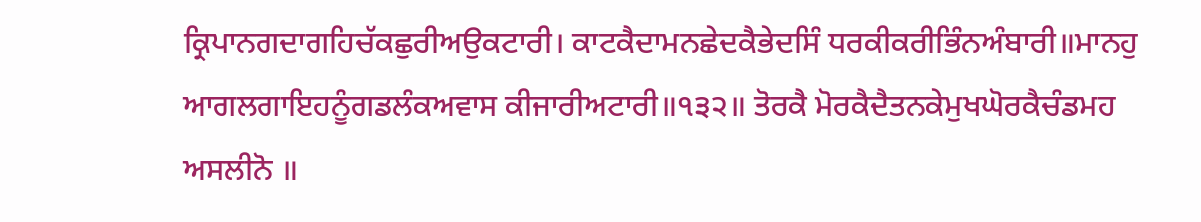ਕ੍ਰਿਪਾਨਗਦਾਗਹਿਚੱਕਛੁਰੀਅਉਕਟਾਰੀ। ਕਾਟਕੈਦਾਮਨਛੇਦਕੈਭੇਦਸਿੰ ਧਰਕੀਕਰੀਭਿੰਨਅੰਬਾਰੀ॥ਮਾਨਹੁ ਆਗਲਗਾਇਹਨੂੰਗਡਲੰਕਅਵਾਸ ਕੀਜਾਰੀਅਟਾਰੀ॥੧੩੨॥ ਤੋਰਕੈ ਮੋਰਕੈਦੈਤਨਕੇਮੁਖਘੋਰਕੈਚੰਡਮਹ ਅਸਲੀਨੋ ॥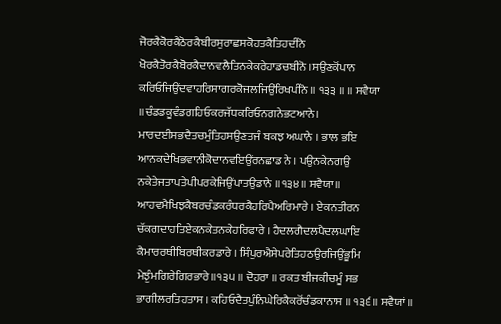ਜੋਰਕੈਕੋਰਕੈਠੋਰਕੈਬੀਰਸੁਰਾਛਸਕੋਹਤਕੈਤਿਹਦੀਨੋ ਖੋਰਕੈਤੋਰਕੈਬੋਰਕੈਦਾਨਵਲੈਤਿਨਕੇਕਰੇਹਾਡਚਬੀਨੋ ।ਸਉਣਕੋਂਪਾਨ ਕਰਿਓਜਿਉਂਦਵਾਹਰਿਸਾਗਰਕੋਜਲਜਿਉਂਰਿਖਪੀਨੋ ॥ ੧੩੩ ॥ ॥ ਸਵੈਯਾ ॥ਚੰਡਡਕੂਵੰਡਗਹਿਓਕਰਜੱਧਕਰਿਓਨਗਨੇਭਟਆਨੇ। ਮਾਰਦਈਸਭਦੈਤਚਮੁੰਤਿਹਸਉਣਤਜੰ ਬਕਝ ਅਘਾਨੇ । ਭਾਲ ਭਇ ਆਨਕਦੇਖਿਭਵਾਨੀਕੋਦਾਨਵਇਉਂਰਨਛਾਡ ਨੇ । ਪਉਨਕੇਨਗਉ ਨਕੇਤੇਜਤਾਪਤੇਪੀਪਰਕੇਜਿਉਂਪਾਤਉਡਾਨੇ ॥੧੩੪॥ ਸਵੈਯਾ॥ ਆਹਵਮੈਖਿਝਕੈਬਰਚੰਡਕਰੰਧਰਕੈਹਰਿਪੈਅਰਿਮਾਰੇ । ਏਕਨਤੀਰਨ ਚੱਕਗਦਾਹਤਿਏਕਨਕੇਤਨਕੇਹਰਿਫਾਰੇ । ਹੈਦਲਗੈਦਲਪੈਦਲਘਾਇ ਕੈਮਾਰਰਥੀਬਿਰਥੀਕਰਡਾਰੇ । ਸਿੰਪੁਰਐਸੇਪਰੇਤਿਹਠਉਰਜਿਉਂਭੂਮਿ ਮੇਝੁੰਮਗਿਰੇਗਿਰਭਾਰੇ॥੧੩੫ ॥ ਦੋਹਰਾ ॥ ਰਕਤ ਬੀਜਕੀਚਮੂੰ ਸਭ ਭਾਗੀਲਰਤਿਹਤਾਸ । ਕਹਿਓਦੈਤਪੁੰਨਿਘੇਰਿਕੈਕਰੋਂਚੰਡਕਾਨਾਸ ॥ ੧੩੬॥ ਸਵੈਯਾਂ ॥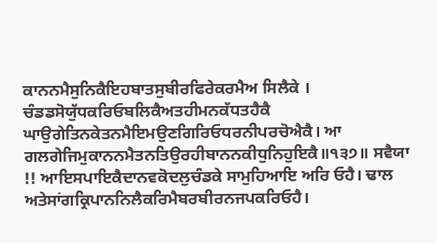ਕਾਨਨਮੈਸੁਨਿਕੈਇਹਬਾਤਸੁਬੀਰਫਿਰੇਕਰਮੈਅ ਸਿਲੈਕੇ । ਚੰਡਡਸੋਯੁੱਧਕਰਿਓਬਲਿਕੈਅਤਹੀਮਨਕੱਧਤਹੈਕੈ ਘਾਉਗੇਤਿਨਕੇਤਨਮੈਇਮਉਣਗਿਰਿਓਧਰਨੀਪਰਚੋਐਕੈ। ਆ ਗਲਗੇਜਿਮੁਕਾਨਨਮੈਤਨਤਿਉਰਹੀਬਾਨਨਕੀਧੁਨਿਹੁਇਕੈ॥੧੩੭॥ ਸਵੈਯਾ !! ਆਇਸਪਾਇਕੈਦਾਨਵਕੋਦਲੁਚੰਡਕੇ ਸਾਮੁਹਿਆਇ ਅਰਿ ਓਹੈ। ਢਾਲ ਅਤੇਸਾਂਗਕ੍ਰਿਪਾਨਨਿਲੈਕਰਿਮੈਬਰਬੀਰਨਜਪਕਰਿਓਹੈ।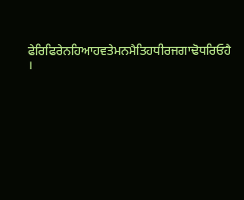ਫੇਰਿਫਿਰੇਨਹਿਆਹਵਤੇਮਨਮੈਤਿਹਧੀਰਜਗਾਢੋਧਰਿਓਹੈ ।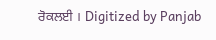ਰੋਕਲਈ । Digitized by Panjab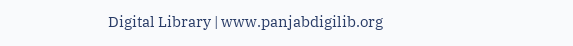Digital Library | www.panjabdigilib.org